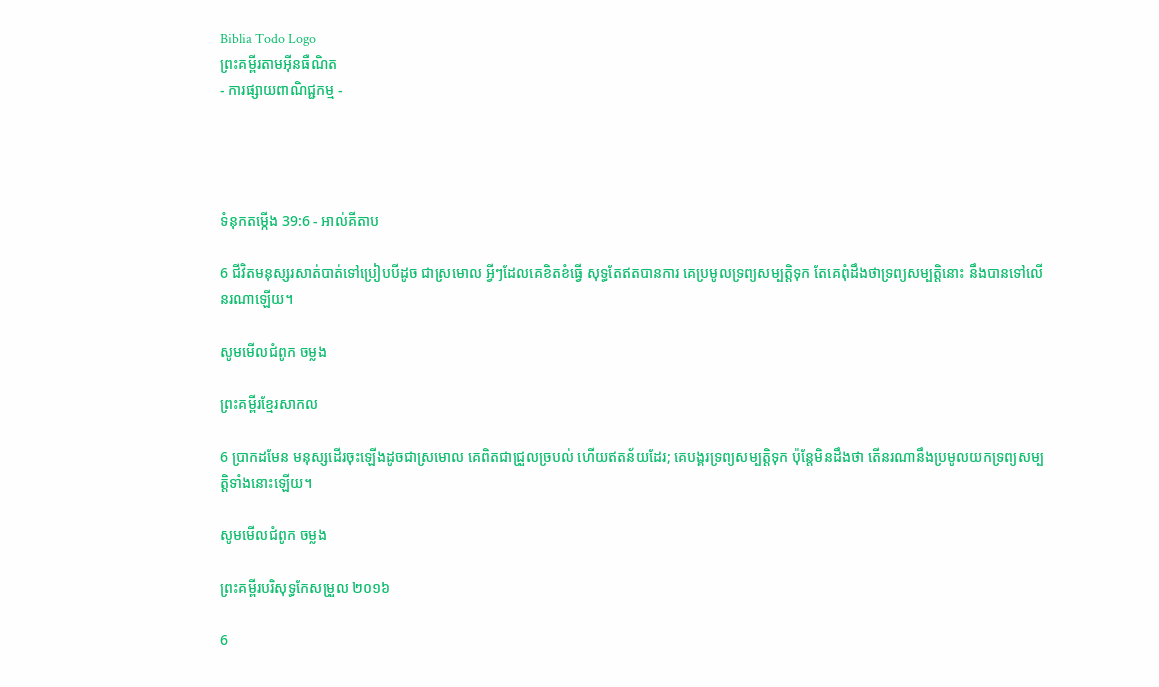Biblia Todo Logo
ព្រះគម្ពីរតាមអ៊ីនធឺណិត
- ការផ្សាយពាណិជ្ជកម្ម -




ទំនុកតម្កើង 39:6 - អាល់គីតាប

6 ជីវិតមនុស្សរសាត់បាត់ទៅប្រៀបបីដូច ជាស្រមោល អ្វីៗដែលគេខិត‌ខំធ្វើ សុទ្ធតែឥតបានការ គេប្រមូលទ្រព្យ‌សម្បត្តិទុក តែគេពុំដឹងថាទ្រព្យ‌សម្បត្តិនោះ នឹងបានទៅលើនរណាឡើយ។

សូមមើលជំពូក ចម្លង

ព្រះគម្ពីរខ្មែរសាកល

6 ប្រាកដមែន មនុស្សដើរចុះឡើងដូចជាស្រមោល គេពិតជាជ្រួលច្របល់ ហើយឥតន័យដែរ; គេបង្គរទ្រព្យសម្បត្តិទុក ប៉ុន្តែមិនដឹងថា តើនរណានឹងប្រមូលយកទ្រព្យសម្បត្តិទាំងនោះឡើយ។

សូមមើលជំពូក ចម្លង

ព្រះគម្ពីរបរិសុទ្ធកែសម្រួល ២០១៦

6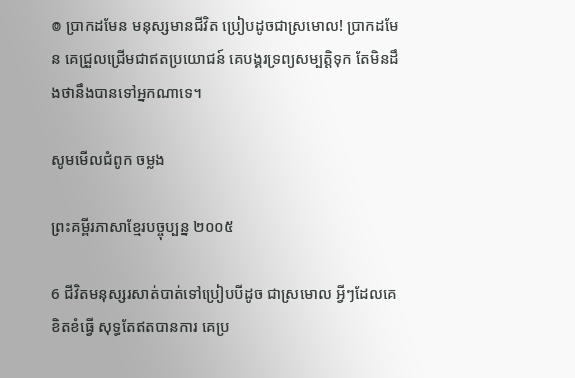៙ ប្រាកដមែន មនុស្សមានជីវិត ប្រៀបដូចជាស្រមោល! ប្រាកដមែន គេជ្រួលជ្រើមជាឥតប្រយោជន៍ គេបង្គរទ្រព្យសម្បត្តិទុក តែមិនដឹងថានឹងបានទៅអ្នកណាទេ។

សូមមើលជំពូក ចម្លង

ព្រះគម្ពីរភាសាខ្មែរបច្ចុប្បន្ន ២០០៥

6 ជីវិតមនុស្សរសាត់បាត់ទៅប្រៀបបីដូច ជាស្រមោល អ្វីៗដែលគេខិត‌ខំធ្វើ សុទ្ធតែឥតបានការ គេប្រ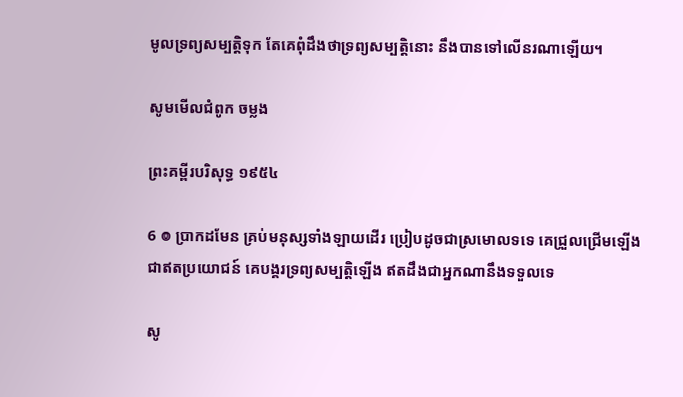មូលទ្រព្យ‌សម្បត្តិទុក តែគេពុំដឹងថាទ្រព្យ‌សម្បត្តិនោះ នឹងបានទៅលើនរណាឡើយ។

សូមមើលជំពូក ចម្លង

ព្រះគម្ពីរបរិសុទ្ធ ១៩៥៤

6 ៙ ប្រាកដមែន គ្រប់មនុស្សទាំង‌ឡាយដើរ ប្រៀបដូចជាស្រមោលទទេ គេជ្រួល‌ជ្រើមឡើងជាឥតប្រយោជន៍ គេបង្គរទ្រព្យសម្បត្តិឡើង ឥតដឹងជាអ្នកណានឹងទទួលទេ

សូ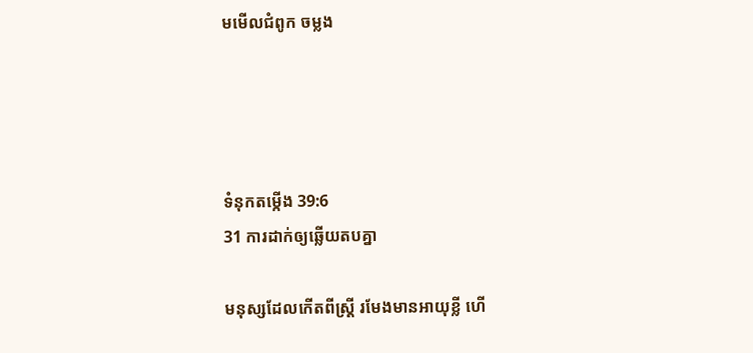មមើលជំពូក ចម្លង




ទំនុកតម្កើង 39:6
31 ការដាក់ឲ្យឆ្លើយតបគ្នា

មនុស្សដែលកើតពីស្ត្រី រមែងមានអាយុខ្លី ហើ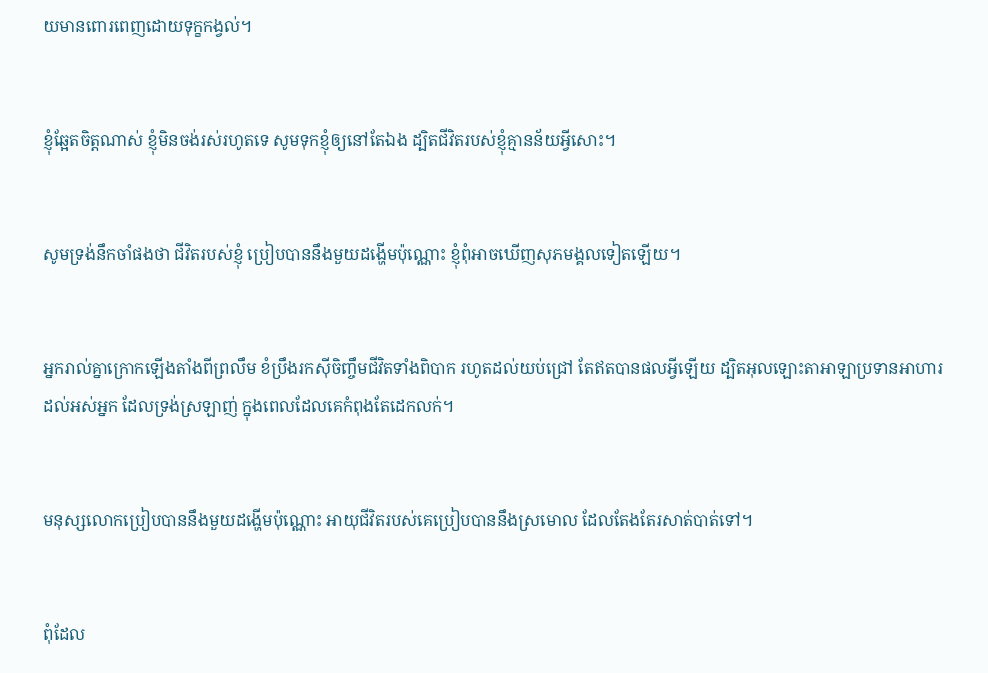យមានពោរ‌ពេញដោយទុក្ខកង្វល់។


ខ្ញុំឆ្អែតចិត្តណាស់ ខ្ញុំមិនចង់រស់រហូតទេ សូមទុកខ្ញុំឲ្យនៅតែឯង ដ្បិតជីវិតរបស់ខ្ញុំគ្មានន័យអ្វីសោះ។


សូមទ្រង់នឹកចាំផងថា ជីវិតរបស់ខ្ញុំ ប្រៀបបាននឹងមួយដង្ហើមប៉ុណ្ណោះ ខ្ញុំពុំអាចឃើញសុភ‌មង្គលទៀតឡើយ។


អ្នករាល់គ្នាក្រោកឡើងតាំងពីព្រលឹម ខំប្រឹងរកស៊ីចិញ្ចឹមជីវិតទាំងពិបាក រហូតដល់យប់ជ្រៅ តែឥតបានផលអ្វីឡើយ ដ្បិតអុលឡោះ‌តាអាឡាប្រទានអាហារដល់អស់អ្នក ដែលទ្រង់ស្រឡាញ់ ក្នុងពេលដែលគេកំពុងតែដេកលក់។


មនុស្សលោកប្រៀបបាននឹងមួយដង្ហើមប៉ុណ្ណោះ អាយុជីវិតរបស់គេប្រៀបបាននឹងស្រមោល ដែលតែងតែរសាត់បាត់ទៅ។


ពុំដែល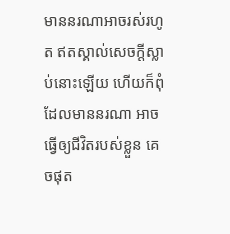មាននរណាអាចរស់រហូត ឥតស្គាល់សេចក្ដីស្លាប់នោះឡើយ ហើយក៏ពុំដែលមាននរណា អាចធ្វើឲ្យជីវិតរបស់ខ្លួន គេចផុត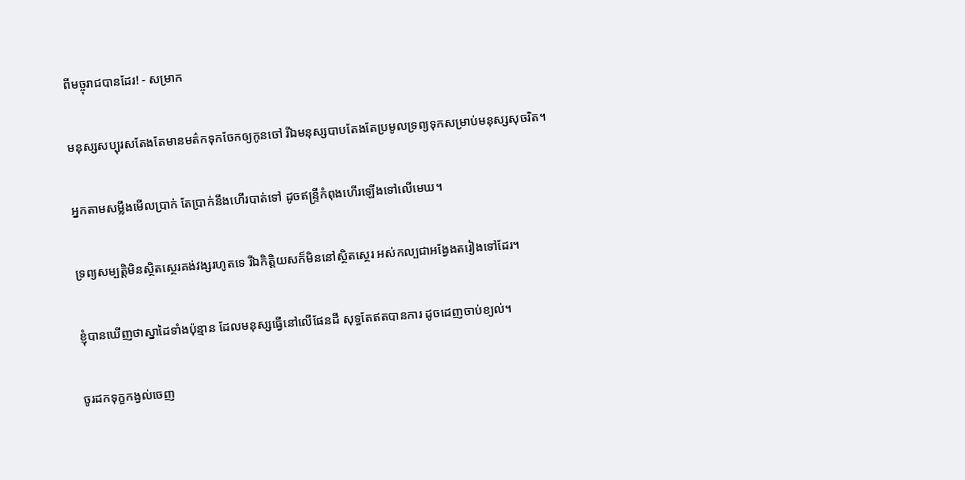ពីមច្ចុរាជបានដែរ! - សម្រាក


មនុស្សសប្បុរសតែងតែមានមត៌កទុកចែកឲ្យកូនចៅ រីឯមនុស្សបាបតែងតែប្រមូលទ្រព្យទុកសម្រាប់មនុស្សសុចរិត។


អ្នកតាមសម្លឹងមើលប្រាក់ តែប្រាក់នឹងហើរបាត់ទៅ ដូចឥន្ទ្រីកំពុងហើរឡើងទៅលើមេឃ។


ទ្រព្យសម្បត្តិមិនស្ថិត‌ស្ថេរគង់‌វង្សរហូតទេ រីឯកិត្តិយសក៏មិននៅស្ថិត‌ស្ថេរ អស់‌កល្បជាអង្វែងតរៀងទៅដែរ។


ខ្ញុំបានឃើញថាស្នា‌ដៃទាំងប៉ុន្មាន ដែលមនុស្សធ្វើនៅលើផែនដី សុទ្ធតែឥតបានការ ដូចដេញចាប់ខ្យល់។


ចូរដកទុក្ខកង្វល់ចេញ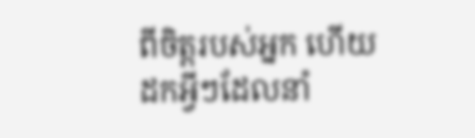ពីចិត្តរបស់អ្នក ហើយដកអ្វីៗដែលនាំ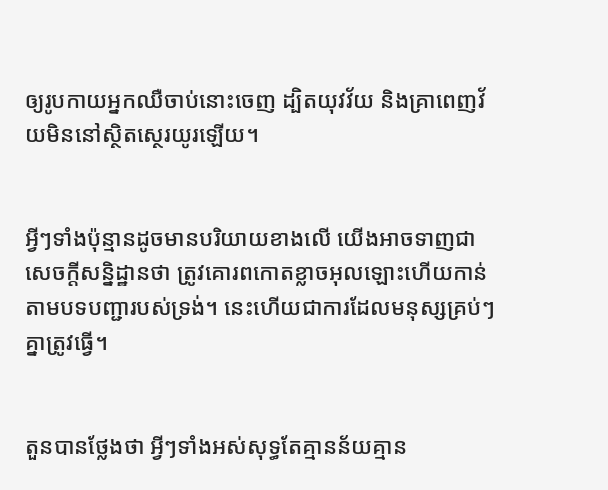ឲ្យរូបកាយអ្នកឈឺចាប់នោះចេញ ដ្បិតយុវ‌វ័យ និងគ្រាពេញវ័យមិននៅស្ថិត‌ស្ថេរយូរឡើយ។


អ្វីៗទាំងប៉ុន្មានដូចមានបរិយាយខាងលើ យើងអាចទាញជាសេចក្ដីសន្និ‌ដ្ឋានថា ត្រូវគោរពកោតខ្លាចអុលឡោះហើយកាន់តាមបទ‌បញ្ជារបស់ទ្រង់។ នេះហើយជាការដែលមនុស្សគ្រប់ៗគ្នាត្រូវធ្វើ។


តួនបានថ្លែងថា អ្វីៗទាំងអស់សុទ្ធតែគ្មានន័យគ្មាន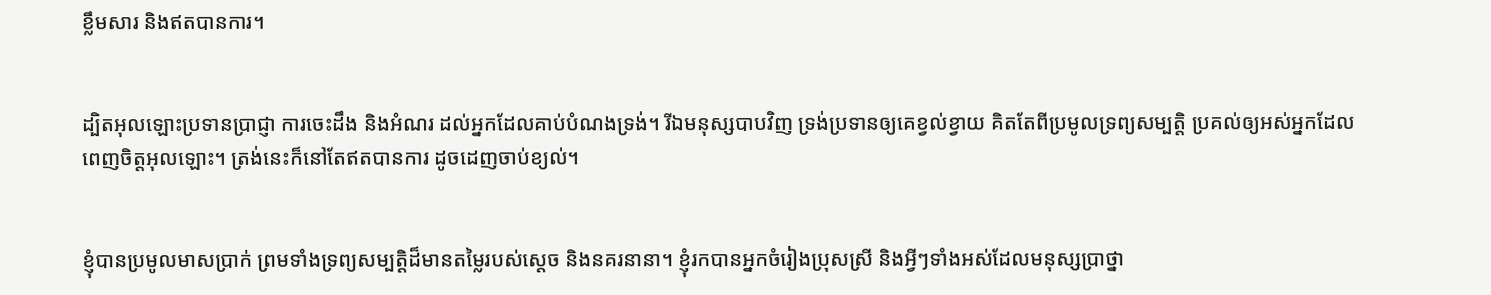ខ្លឹមសារ និងឥតបានការ។


ដ្បិតអុលឡោះប្រទានប្រាជ្ញា ការចេះដឹង និងអំណរ ដល់អ្នកដែលគាប់បំណងទ្រង់។ រីឯមនុស្សបាបវិញ ទ្រង់ប្រទានឲ្យគេខ្វល់ខ្វាយ គិតតែពីប្រមូលទ្រព្យសម្បត្តិ ប្រគល់ឲ្យអស់អ្នកដែលពេញចិត្តអុលឡោះ។ ត្រង់នេះក៏នៅតែឥតបានការ ដូចដេញចាប់ខ្យល់។


ខ្ញុំបានប្រមូលមាសប្រាក់ ព្រមទាំងទ្រព្យសម្បត្តិដ៏មានតម្លៃរបស់ស្ដេច និងនគរនានា។ ខ្ញុំរកបានអ្នកចំរៀងប្រុសស្រី និងអ្វីៗទាំងអស់ដែលមនុស្សប្រាថ្នា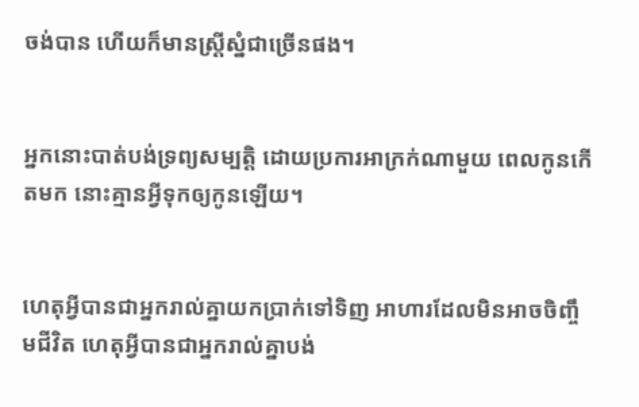ចង់បាន ហើយក៏មានស្ត្រីស្នំជាច្រើនផង។


អ្នកនោះបាត់បង់ទ្រព្យសម្បត្តិ ដោយប្រការអាក្រក់ណាមួយ ពេលកូនកើតមក នោះគ្មានអ្វីទុកឲ្យកូនឡើយ។


ហេតុអ្វីបានជាអ្នករាល់គ្នាយកប្រាក់ទៅទិញ អាហារដែលមិនអាចចិញ្ចឹមជីវិត ហេតុអ្វីបានជាអ្នករាល់គ្នាបង់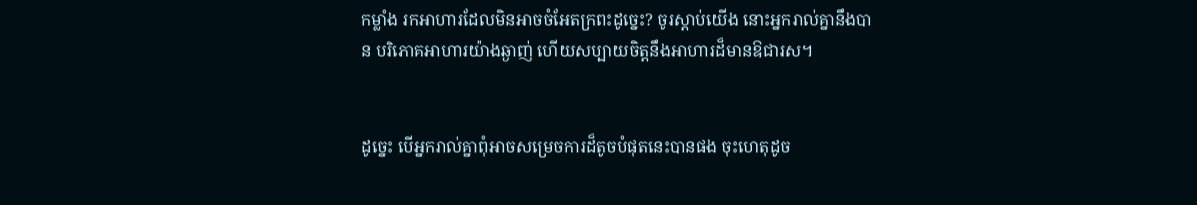កម្លាំង រកអាហារដែលមិនអាចចំអែតក្រពះដូច្នេះ? ចូរស្ដាប់យើង នោះអ្នករាល់គ្នានឹងបាន បរិភោគអាហារយ៉ាងឆ្ងាញ់ ហើយសប្បាយចិត្តនឹងអាហារដ៏មានឱជា‌រស។


ដូច្នេះ បើអ្នករាល់គ្នាពុំអាចសម្រេចការដ៏តូចបំផុតនេះបានផង ចុះហេតុដូច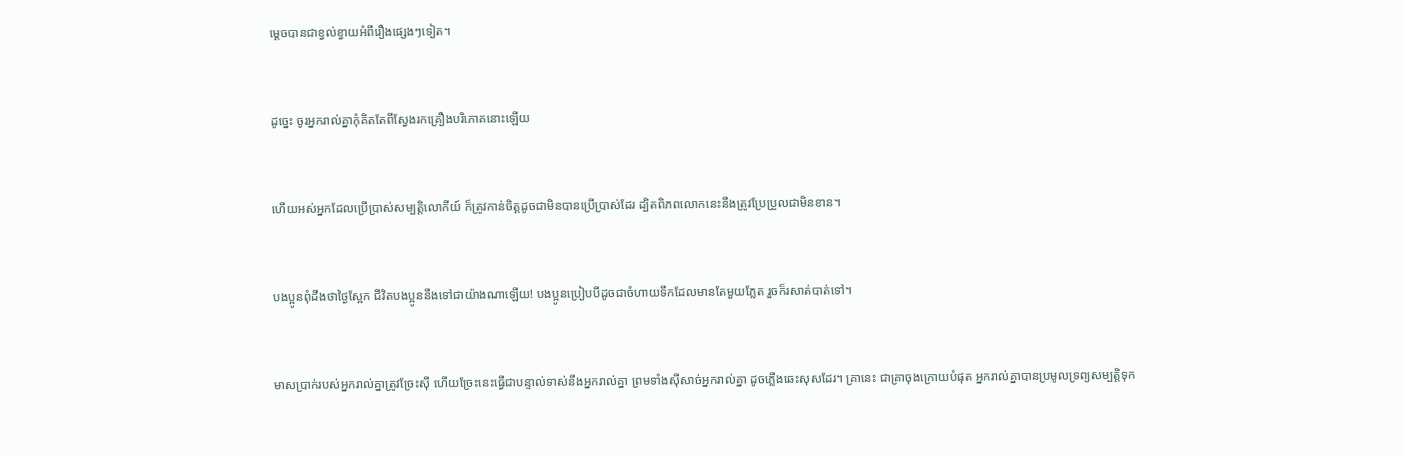ម្ដេចបានជាខ្វល់ខ្វាយអំពីរឿងផ្សេងៗទៀត។


ដូច្នេះ ចូរអ្នករាល់គ្នាកុំគិតតែពីស្វែងរកគ្រឿងបរិភោគនោះឡើយ


ហើយអស់អ្នកដែលប្រើប្រាស់សម្បត្តិលោកីយ៍ ក៏ត្រូវកាន់ចិត្ដដូចជាមិនបានប្រើប្រាស់ដែរ ដ្បិតពិភពលោកនេះនឹងត្រូវប្រែ‌ប្រួលជាមិនខាន។


បងប្អូនពុំដឹងថាថ្ងៃស្អែក ជីវិតបងប្អូននឹងទៅជាយ៉ាងណាឡើយ! បងប្អូនប្រៀបបីដូចជាចំហាយទឹកដែលមានតែមួយភ្លែត រួចក៏រសាត់បាត់ទៅ។


មាសប្រាក់របស់អ្នករាល់គ្នាត្រូវច្រែះស៊ី ហើយច្រែះនេះធ្វើជាបន្ទាល់ទាស់នឹងអ្នករាល់គ្នា ព្រមទាំងស៊ីសាច់អ្នករាល់គ្នា ដូចភ្លើងឆេះសុសដែរ។ គ្រានេះ ជាគ្រាចុងក្រោយបំផុត អ្នករាល់គ្នាបានប្រមូលទ្រព្យសម្បត្តិទុក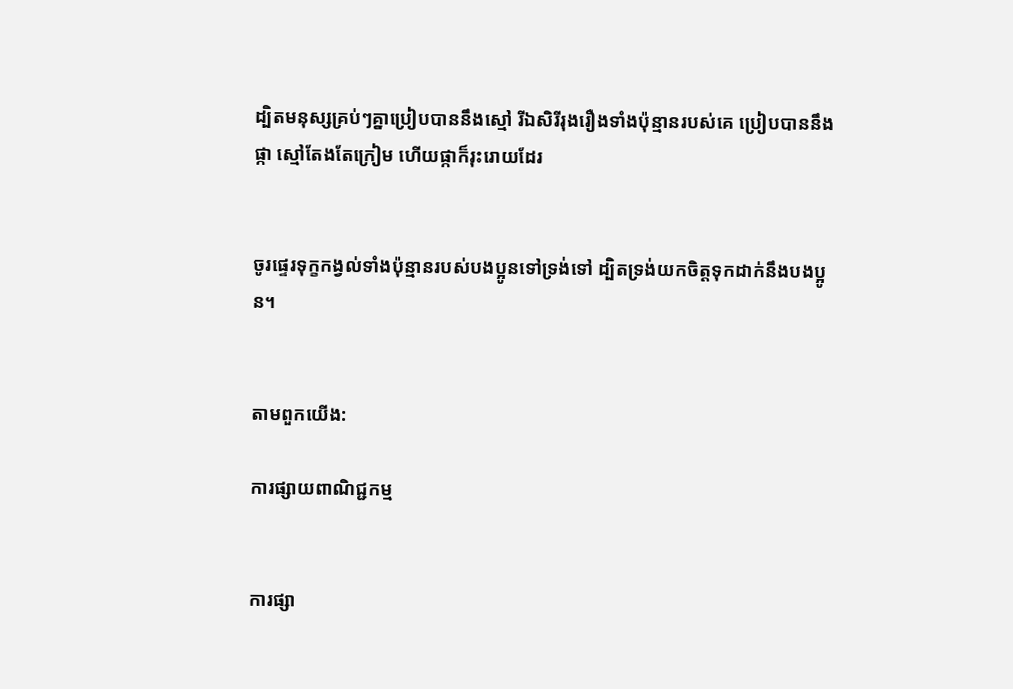ដ្បិតមនុស្សគ្រប់ៗគ្នាប្រៀបបាននឹងស្មៅ រីឯសិរី‌រុង‌រឿងទាំងប៉ុន្មានរបស់គេ ប្រៀបបាននឹងផ្កា ស្មៅតែងតែក្រៀម ហើយផ្កាក៏រុះ‌រោយដែរ


ចូរផ្ទេរទុក្ខកង្វល់ទាំងប៉ុន្មានរបស់បងប្អូនទៅទ្រង់ទៅ ដ្បិតទ្រង់យកចិត្តទុកដាក់នឹងបងប្អូន។


តាមពួកយើង:

ការផ្សាយពាណិជ្ជកម្ម


ការផ្សា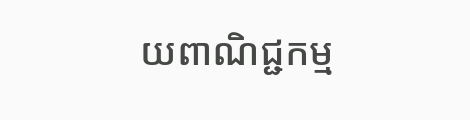យពាណិជ្ជកម្ម